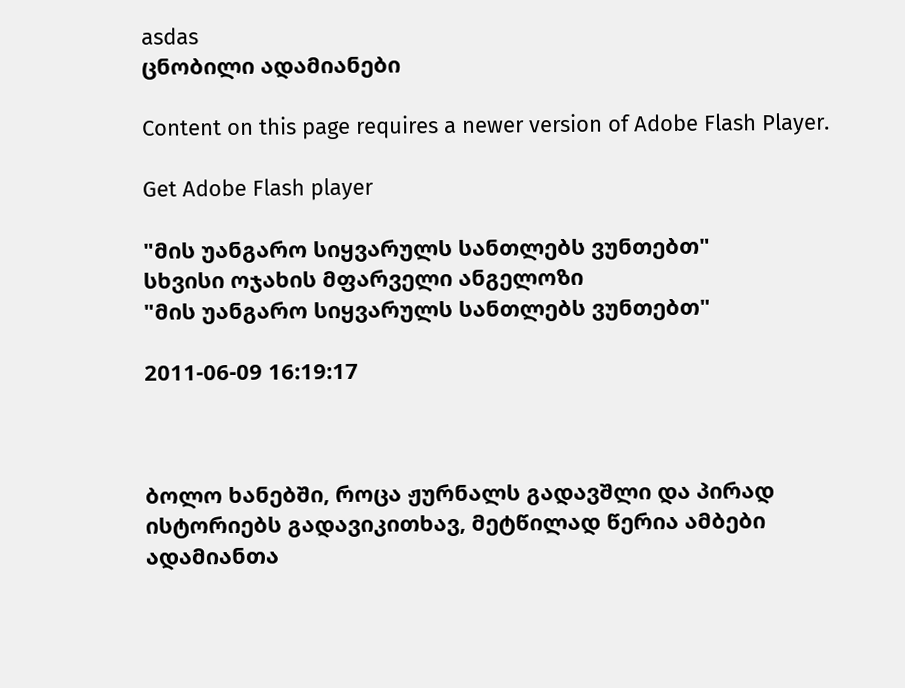asdas
ცნობილი ადამიანები

Content on this page requires a newer version of Adobe Flash Player.

Get Adobe Flash player

"მის უანგარო სიყვარულს სანთლებს ვუნთებთ"
სხვისი ოჯახის მფარველი ანგელოზი
"მის უანგარო სიყვარულს სანთლებს ვუნთებთ"

2011-06-09 16:19:17



ბოლო ხანებში, როცა ჟურნალს გადავშლი და პირად ისტორიებს გადავიკითხავ, მეტწილად წერია ამბები ადამიანთა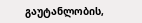გაუტანლობის,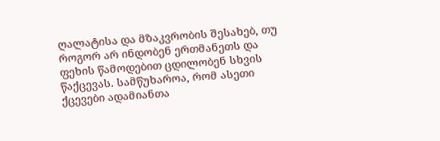ღალატისა და მზაკვრობის შესახებ, თუ როგორ არ ინდობენ ერთმანეთს და ფეხის წამოდებით ცდილობენ სხვის წაქცევას. სამწუხაროა, რომ ასეთი ქცევები ადამიანთა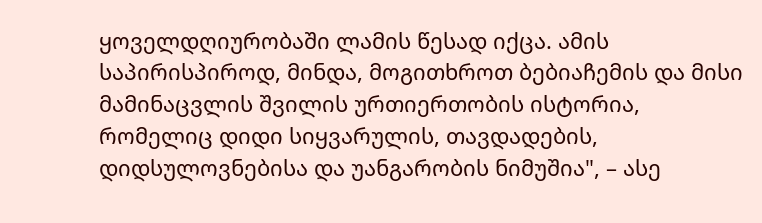ყოველდღიურობაში ლამის წესად იქცა. ამის საპირისპიროდ, მინდა, მოგითხროთ ბებიაჩემის და მისი მამინაცვლის შვილის ურთიერთობის ისტორია, რომელიც დიდი სიყვარულის, თავდადების, დიდსულოვნებისა და უანგარობის ნიმუშია", – ასე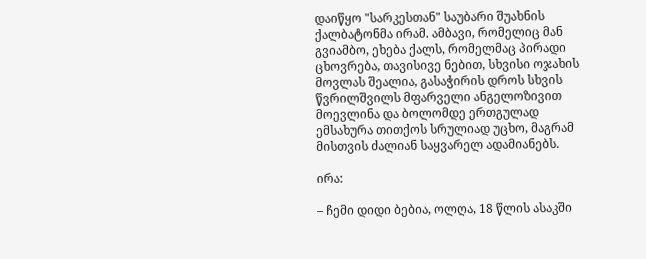დაიწყო "სარკესთან" საუბარი შუახნის ქალბატონმა ირამ. ამბავი, რომელიც მან გვიამბო, ეხება ქალს, რომელმაც პირადი ცხოვრება, თავისივე ნებით, სხვისი ოჯახის მოვლას შეალია, გასაჭირის დროს სხვის წვრილშვილს მფარველი ანგელოზივით მოევლინა და ბოლომდე ერთგულად ემსახურა თითქოს სრულიად უცხო, მაგრამ მისთვის ძალიან საყვარელ ადამიანებს.

ირა:

– ჩემი დიდი ბებია, ოლღა, 18 წლის ასაკში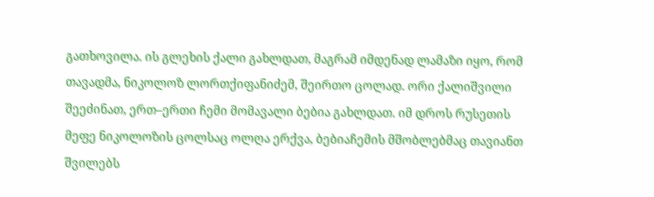გათხოვილა. ის გლეხის ქალი გახლდათ, მაგრამ იმდენად ლამაზი იყო, რომ თავადმა, ნიკოლოზ ლორთქიფანიძემ, შეირთო ცოლად. ორი ქალიშვილი შეეძინათ, ერთ–ერთი ჩემი მომავალი ბებია გახლდათ. იმ დროს რუსეთის მეფე ნიკოლოზის ცოლსაც ოლღა ერქვა, ბებიაჩემის მშობლებმაც თავიანთ შვილებს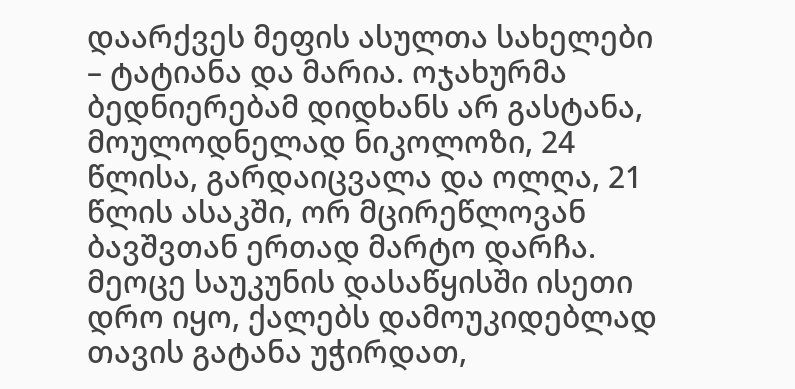დაარქვეს მეფის ასულთა სახელები – ტატიანა და მარია. ოჯახურმა ბედნიერებამ დიდხანს არ გასტანა, მოულოდნელად ნიკოლოზი, 24 წლისა, გარდაიცვალა და ოლღა, 21 წლის ასაკში, ორ მცირეწლოვან ბავშვთან ერთად მარტო დარჩა. მეოცე საუკუნის დასაწყისში ისეთი დრო იყო, ქალებს დამოუკიდებლად თავის გატანა უჭირდათ,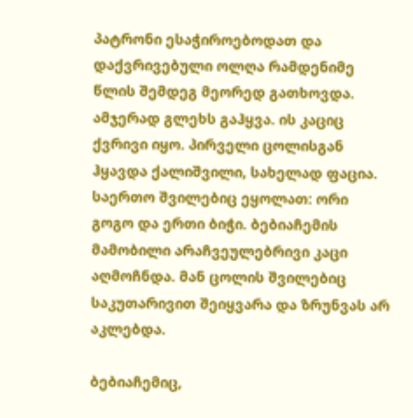პატრონი ესაჭიროებოდათ და დაქვრივებული ოლღა რამდენიმე წლის შემდეგ მეორედ გათხოვდა. ამჯერად გლეხს გაჰყვა. ის კაციც ქვრივი იყო. პირველი ცოლისგან ჰყავდა ქალიშვილი, სახელად ფაცია. საერთო შვილებიც ეყოლათ: ორი გოგო და ერთი ბიჭი. ბებიაჩემის მამობილი არაჩვეულებრივი კაცი აღმოჩნდა. მან ცოლის შვილებიც საკუთარივით შეიყვარა და ზრუნვას არ აკლებდა.

ბებიაჩემიც,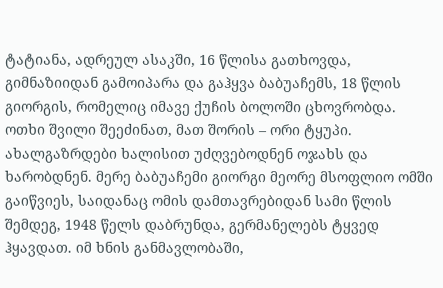ტატიანა, ადრეულ ასაკში, 16 წლისა გათხოვდა, გიმნაზიიდან გამოიპარა და გაჰყვა ბაბუაჩემს, 18 წლის გიორგის, რომელიც იმავე ქუჩის ბოლოში ცხოვრობდა. ოთხი შვილი შეეძინათ, მათ შორის – ორი ტყუპი. ახალგაზრდები ხალისით უძღვებოდნენ ოჯახს და ხარობდნენ. მერე ბაბუაჩემი გიორგი მეორე მსოფლიო ომში გაიწვიეს, საიდანაც ომის დამთავრებიდან სამი წლის შემდეგ, 1948 წელს დაბრუნდა, გერმანელებს ტყვედ ჰყავდათ. იმ ხნის განმავლობაში,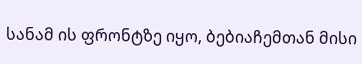სანამ ის ფრონტზე იყო, ბებიაჩემთან მისი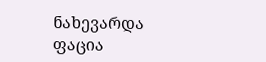ნახევარდა ფაცია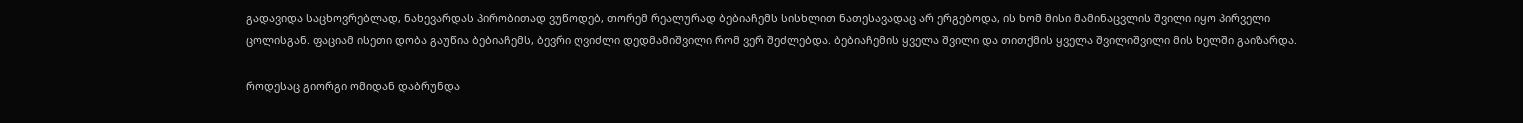გადავიდა საცხოვრებლად, ნახევარდას პირობითად ვუწოდებ, თორემ რეალურად ბებიაჩემს სისხლით ნათესავადაც არ ერგებოდა, ის ხომ მისი მამინაცვლის შვილი იყო პირველი ცოლისგან. ფაციამ ისეთი დობა გაუწია ბებიაჩემს, ბევრი ღვიძლი დედმამიშვილი რომ ვერ შეძლებდა. ბებიაჩემის ყველა შვილი და თითქმის ყველა შვილიშვილი მის ხელში გაიზარდა.

როდესაც გიორგი ომიდან დაბრუნდა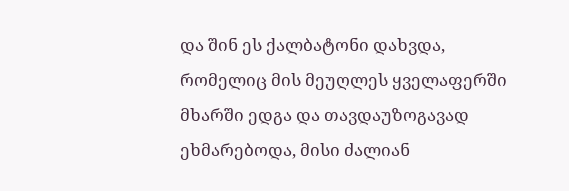და შინ ეს ქალბატონი დახვდა, რომელიც მის მეუღლეს ყველაფერში მხარში ედგა და თავდაუზოგავად ეხმარებოდა, მისი ძალიან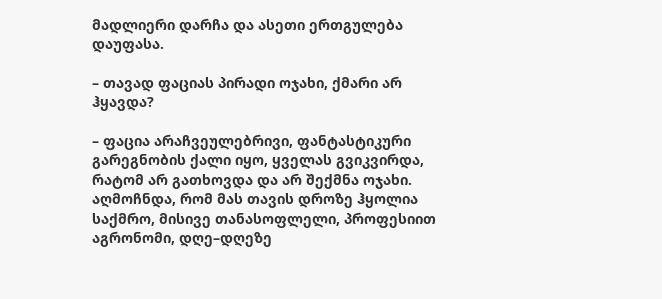მადლიერი დარჩა და ასეთი ერთგულება დაუფასა.

– თავად ფაციას პირადი ოჯახი, ქმარი არ ჰყავდა?

– ფაცია არაჩვეულებრივი, ფანტასტიკური გარეგნობის ქალი იყო, ყველას გვიკვირდა, რატომ არ გათხოვდა და არ შექმნა ოჯახი. აღმოჩნდა, რომ მას თავის დროზე ჰყოლია საქმრო, მისივე თანასოფლელი, პროფესიით აგრონომი, დღე–დღეზე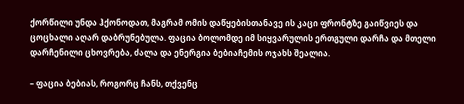ქორწილი უნდა ჰქონოდათ, მაგრამ ომის დაწყებისთანავე ის კაცი ფრონტზე გაიწვიეს და ცოცხალი აღარ დაბრუნებულა. ფაცია ბოლომდე იმ სიყვარულის ერთგული დარჩა და მთელი დარჩენილი ცხოვრება, ძალა და ენერგია ბებიაჩემის ოჯახს შეალია.

– ფაცია ბებიას, როგორც ჩანს, თქვენც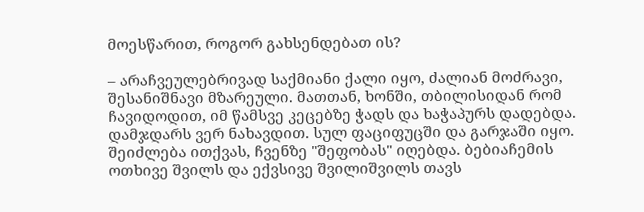მოესწარით, როგორ გახსენდებათ ის?

– არაჩვეულებრივად საქმიანი ქალი იყო, ძალიან მოძრავი, შესანიშნავი მზარეული. მათთან, ხონში, თბილისიდან რომ ჩავიდოდით, იმ წამსვე კეცებზე ჭადს და ხაჭაპურს დადებდა. დამჯდარს ვერ ნახავდით. სულ ფაციფუცში და გარჯაში იყო. შეიძლება ითქვას, ჩვენზე "შეფობას" იღებდა. ბებიაჩემის ოთხივე შვილს და ექვსივე შვილიშვილს თავს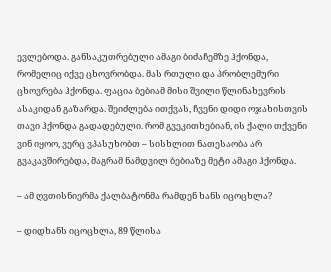ევლებოდა. განსაკუთრებული ამაგი ბიძაჩემზე ჰქონდა, რომელიც იქვე ცხოვრობდა. მას რთული და პრობლემური ცხოვრება ჰქონდა. ფაცია ბებიამ მისი შვილი წლინახევრის ასაკიდან გაზარდა. შეიძლება ითქვას, ჩვენი დიდი ოჯახისთვის თავი ჰქონდა გადადებული. რომ გვეკითხებიან, ის ქალი თქვენი ვინ იყოო, ვერც ვპასუხობთ – სისხლით ნათესაობა არ გვაკავშირებდა, მაგრამ ნამდვილ ბებიაზე მეტი ამაგი ჰქონდა.

– ამ ღვთისნიერმა ქალბატონმა რამდენ ხანს იცოცხლა?

– დიდხანს იცოცხლა, 89 წლისა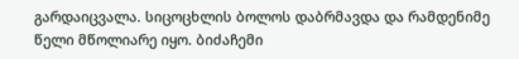გარდაიცვალა. სიცოცხლის ბოლოს დაბრმავდა და რამდენიმე წელი მწოლიარე იყო. ბიძაჩემი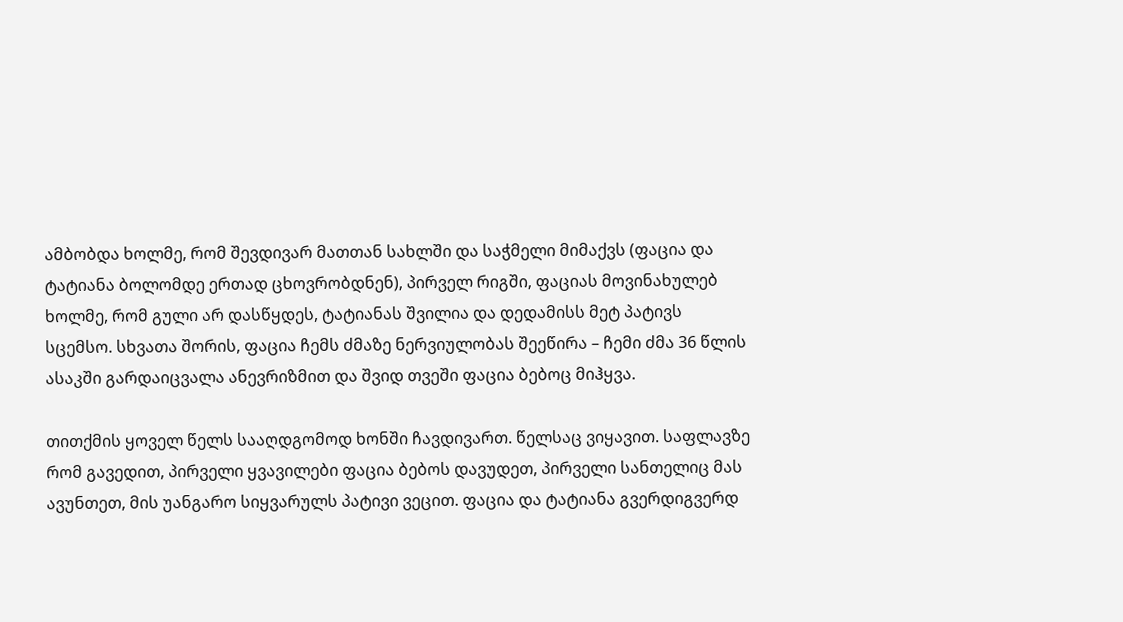ამბობდა ხოლმე, რომ შევდივარ მათთან სახლში და საჭმელი მიმაქვს (ფაცია და ტატიანა ბოლომდე ერთად ცხოვრობდნენ), პირველ რიგში, ფაციას მოვინახულებ ხოლმე, რომ გული არ დასწყდეს, ტატიანას შვილია და დედამისს მეტ პატივს სცემსო. სხვათა შორის, ფაცია ჩემს ძმაზე ნერვიულობას შეეწირა – ჩემი ძმა 36 წლის ასაკში გარდაიცვალა ანევრიზმით და შვიდ თვეში ფაცია ბებოც მიჰყვა.

თითქმის ყოველ წელს სააღდგომოდ ხონში ჩავდივართ. წელსაც ვიყავით. საფლავზე რომ გავედით, პირველი ყვავილები ფაცია ბებოს დავუდეთ, პირველი სანთელიც მას ავუნთეთ, მის უანგარო სიყვარულს პატივი ვეცით. ფაცია და ტატიანა გვერდიგვერდ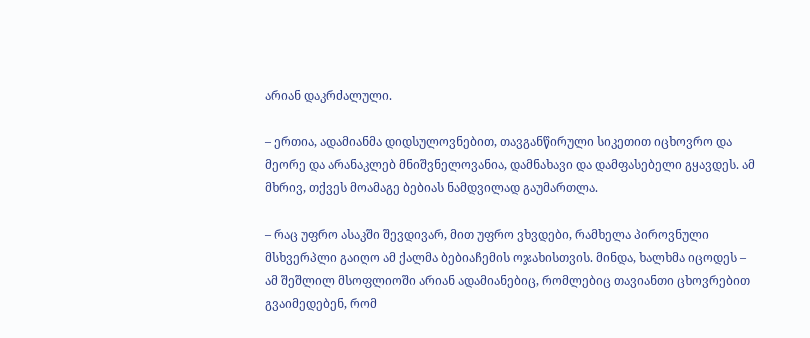არიან დაკრძალული.

– ერთია, ადამიანმა დიდსულოვნებით, თავგანწირული სიკეთით იცხოვრო და მეორე და არანაკლებ მნიშვნელოვანია, დამნახავი და დამფასებელი გყავდეს. ამ მხრივ, თქვეს მოამაგე ბებიას ნამდვილად გაუმართლა.

– რაც უფრო ასაკში შევდივარ, მით უფრო ვხვდები, რამხელა პიროვნული მსხვერპლი გაიღო ამ ქალმა ბებიაჩემის ოჯახისთვის. მინდა, ხალხმა იცოდეს – ამ შეშლილ მსოფლიოში არიან ადამიანებიც, რომლებიც თავიანთი ცხოვრებით გვაიმედებენ, რომ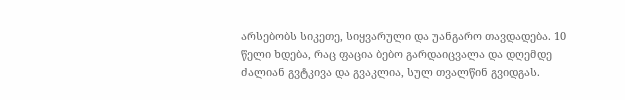არსებობს სიკეთე, სიყვარული და უანგარო თავდადება. 10 წელი ხდება, რაც ფაცია ბებო გარდაიცვალა და დღემდე ძალიან გვტკივა და გვაკლია, სულ თვალწინ გვიდგას.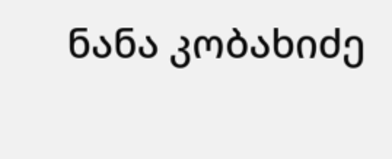ნანა კობახიძე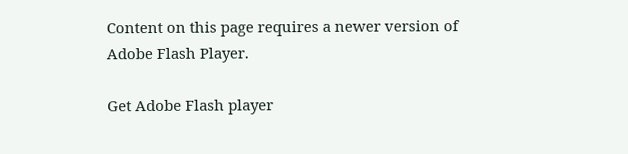Content on this page requires a newer version of Adobe Flash Player.

Get Adobe Flash player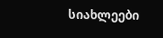სიახლეები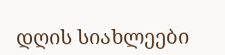დღის სიახლეები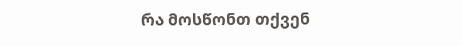რა მოსწონთ თქვენ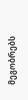მეგობრებს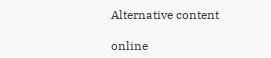Alternative content

online